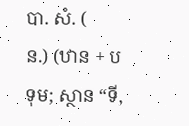បា. សំ. (
ន.) (ឋាន + បទុម; ស្ថាន “ទី,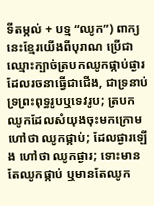ទីតម្កល់ + បទ្ម “ឈូក”) ពាក្យនេះខ្មែរយើងពីបុរាណ ប្រើជាឈ្មោះក្បាច់ត្របកឈូកផ្កាប់ផ្ងារ ដែលរចនាធ្វើជាជើង, ជាទ្រនាប់ ទ្រព្រះពុទ្ធរូបឬទេវរូប; ត្របកឈូកដែលសំយុងចុះមកក្រោម ហៅថា ឈូកផ្កាប់; ដែលផ្ងារឡើង ហៅថា ឈូកផ្ងារ; ទោះមានតែឈូកផ្កាប់ ឬមានតែឈូក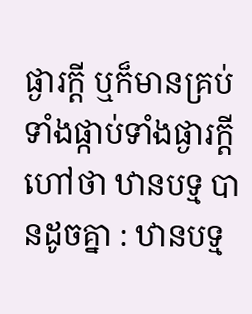ផ្ងារក្ដី ឬក៏មានគ្រប់ទាំងផ្កាប់ទាំងផ្ងារក្ដី ហៅថា ឋានបទ្ម បានដូចគ្នា : ឋានបទ្ម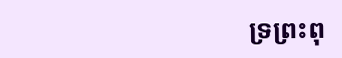ទ្រព្រះពុ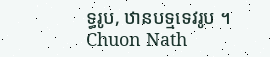ទ្ធរូប, ឋានបទ្មទេវរូប ។
Chuon Nath